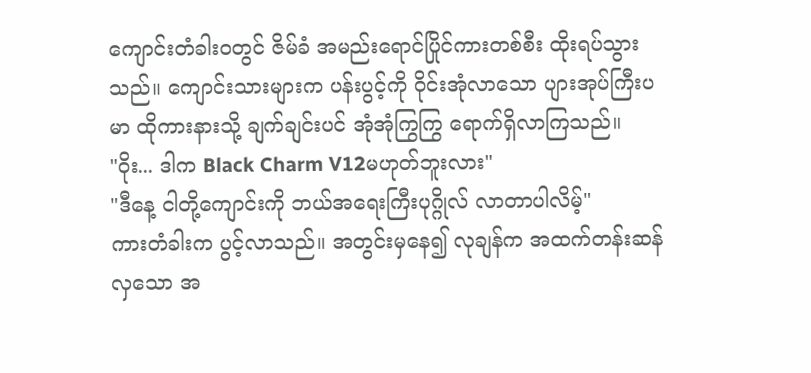ကျောင်းတံခါးဝတွင် ဇိမ်ခံ အမည်းရောင်ပြိုင်ကားတစ်စီး ထိုးရပ်သွားသည်။ ကျောင်းသားများက ပန်းပွင့်ကို ဝိုင်းအုံလာသော ပျားအုပ်ကြီးပမာ ထိုကားနားသို့ ချက်ချင်းပင် အုံအုံကြွကြွ ရောက်ရှိလာကြသည်။
"ဝိုး... ဒါက Black Charm V12မဟုတ်ဘူးလား"
"ဒီနေ့ ငါတို့ကျောင်းကို ဘယ်အရေးကြီးပုဂ္ဂိုလ် လာတာပါလိမ့်"
ကားတံခါးက ပွင့်လာသည်။ အတွင်းမှနေ၍ လုချန်က အထက်တန်းဆန်လှသော အ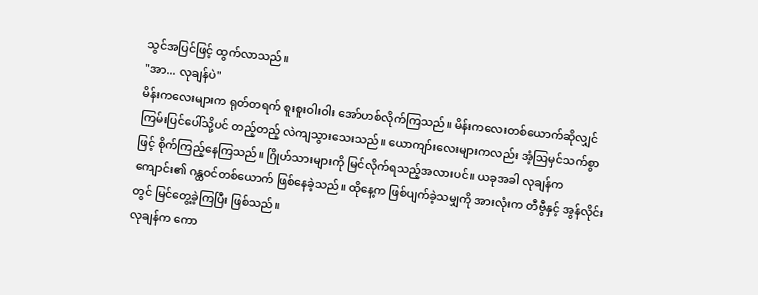သွင်အပြင်ဖြင့် ထွက်လာသည်။
"အာ... လုချန်ပဲ"
မိန်းကလေးများက ရုတ်တရက် စူးစူးဝါးဝါး အော်ဟစ်လိုက်ကြသည်။ မိန်းကလေးတစ်ယောက်ဆိုလျှင် ကြမ်းပြင်ပေါ်သို့ပင် တည့်တည့် လဲကျသွားသေးသည်။ ယောကျာ်းလေးများကလည်း အံ့ဩမှင်သက်စွာဖြင့် စိုက်ကြည့်နေကြသည်။ ဂြိုဟ်သားများကို မြင်လိုက်ရသည့်အလားပင်။ ယခုအခါ လုချန်က ကျောင်း၏ ဂန္ထဝင်တစ်ယောက် ဖြစ်နေခဲ့သည်။ ထိုနေ့က ဖြစ်ပျက်ခဲ့သမျှကို အားလုံးက တီဗွီနှင့် အွန်လိုင်းတွင် မြင်တွေ့ခဲ့ကြပြီး ဖြစ်သည်။
လုချန်က ကော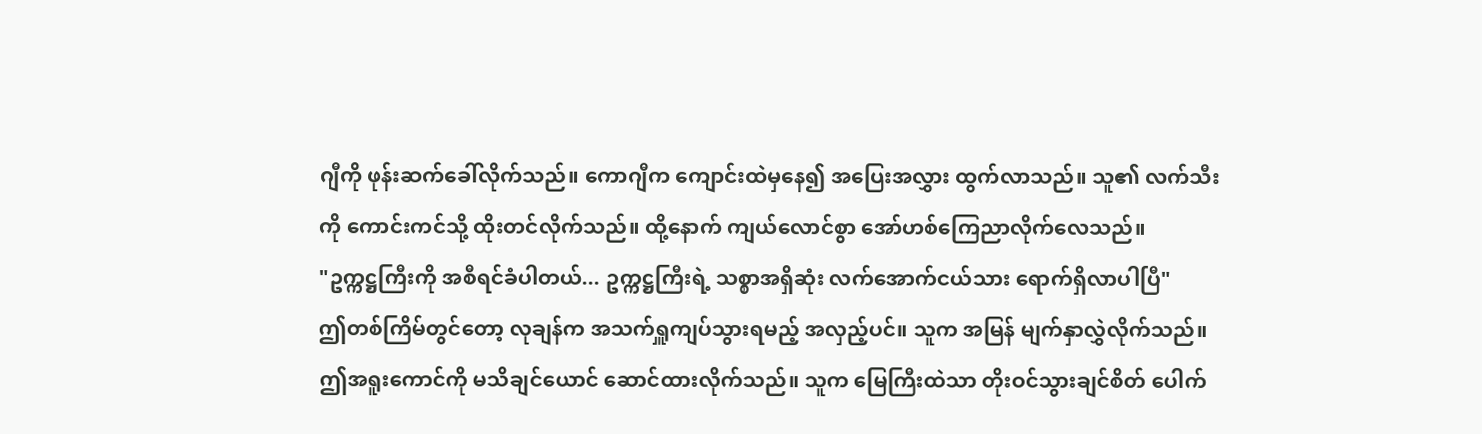ဂျီကို ဖုန်းဆက်ခေါ်လိုက်သည်။ ကောဂျီက ကျောင်းထဲမှနေ၍ အပြေးအလွှား ထွက်လာသည်။ သူ၏ လက်သီးကို ကောင်းကင်သို့ ထိုးတင်လိုက်သည်။ ထို့နောက် ကျယ်လောင်စွာ အော်ဟစ်ကြေညာလိုက်လေသည်။
"ဥက္ကဋ္ဌကြီးကို အစီရင်ခံပါတယ်... ဥက္ကဋ္ဌကြီးရဲ့ သစ္စာအရှိဆုံး လက်အောက်ငယ်သား ရောက်ရှိလာပါပြီ"
ဤတစ်ကြိမ်တွင်တော့ လုချန်က အသက်ရှူကျပ်သွားရမည့် အလှည့်ပင်။ သူက အမြန် မျက်နှာလွှဲလိုက်သည်။ ဤအရူးကောင်ကို မသိချင်ယောင် ဆောင်ထားလိုက်သည်။ သူက မြေကြီးထဲသာ တိုးဝင်သွားချင်စိတ် ပေါက်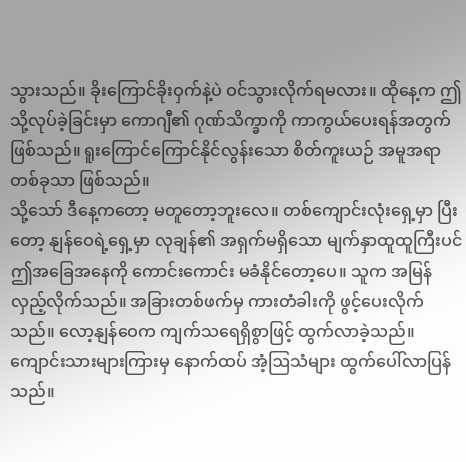သွားသည်။ ခိုးကြောင်ခိုးဝှက်နဲ့ပဲ ဝင်သွားလိုက်ရမလား။ ထိုနေ့က ဤသို့လုပ်ခဲ့ခြင်းမှာ ကောဂျီ၏ ဂုဏ်သိက္ခာကို ကာကွယ်ပေးရန်အတွက် ဖြစ်သည်။ ရူးကြောင်ကြောင်နိုင်လွန်းသော စိတ်ကူးယဉ် အမူအရာတစ်ခုသာ ဖြစ်သည်။
သို့သော် ဒီနေ့ကတော့ မတူတော့ဘူးလေ။ တစ်ကျောင်းလုံးရှေ့မှာ ပြီးတော့ နျန်ဝေရဲ့ရှေ့မှာ လုချန်၏ အရှက်မရှိသော မျက်နှာထူထူကြီးပင် ဤအခြေအနေကို ကောင်းကောင်း မခံနိုင်တော့ပေ။ သူက အမြန်လှည့်လိုက်သည်။ အခြားတစ်ဖက်မှ ကားတံခါးကို ဖွင့်ပေးလိုက်သည်။ လော့နျန်ဝေက ကျက်သရေရှိစွာဖြင့် ထွက်လာခဲ့သည်။
ကျောင်းသားများကြားမှ နောက်ထပ် အံ့ဩသံများ ထွက်ပေါ်လာပြန်သည်။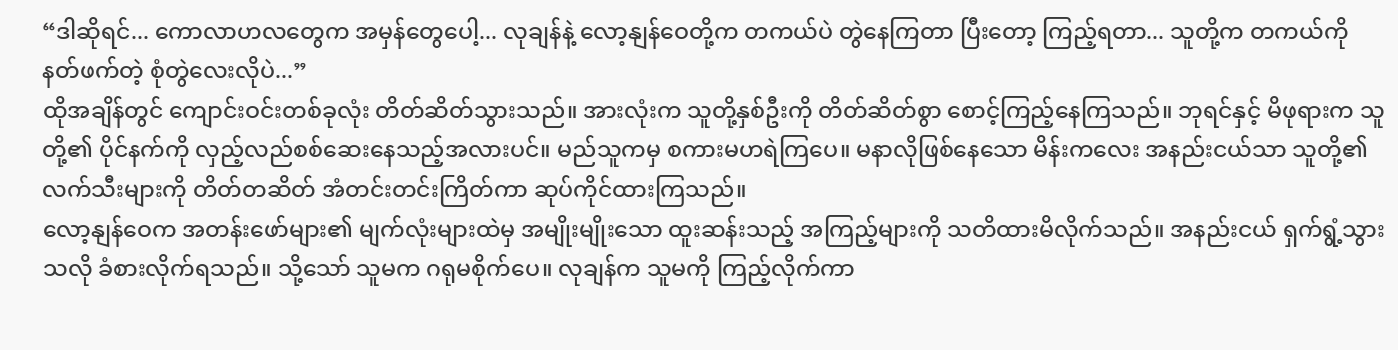“ဒါဆိုရင်... ကောလာဟလတွေက အမှန်တွေပေါ့... လုချန်နဲ့ လော့နျန်ဝေတို့က တကယ်ပဲ တွဲနေကြတာ ပြီးတော့ ကြည့်ရတာ... သူတို့က တကယ်ကို နတ်ဖက်တဲ့ စုံတွဲလေးလိုပဲ...”
ထိုအချိန်တွင် ကျောင်းဝင်းတစ်ခုလုံး တိတ်ဆိတ်သွားသည်။ အားလုံးက သူတို့နှစ်ဦးကို တိတ်ဆိတ်စွာ စောင့်ကြည့်နေကြသည်။ ဘုရင်နှင့် မိဖုရားက သူတို့၏ ပိုင်နက်ကို လှည့်လည်စစ်ဆေးနေသည့်အလားပင်။ မည်သူကမှ စကားမဟရဲကြပေ။ မနာလိုဖြစ်နေသော မိန်းကလေး အနည်းငယ်သာ သူတို့၏ လက်သီးများကို တိတ်တဆိတ် အံတင်းတင်းကြိတ်ကာ ဆုပ်ကိုင်ထားကြသည်။
လော့နျန်ဝေက အတန်းဖော်များ၏ မျက်လုံးများထဲမှ အမျိုးမျိုးသော ထူးဆန်းသည့် အကြည့်များကို သတိထားမိလိုက်သည်။ အနည်းငယ် ရှက်ရွံ့သွားသလို ခံစားလိုက်ရသည်။ သို့သော် သူမက ဂရုမစိုက်ပေ။ လုချန်က သူမကို ကြည့်လိုက်ကာ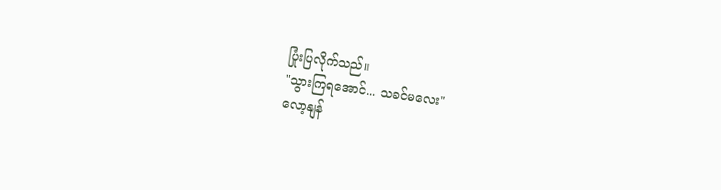ပြုံးပြလိုက်သည်။
"သွားကြရအောင်... သခင်မလေး"
လော့နျန်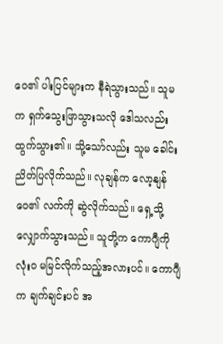ဝေ၏ ပါးပြင်များက နီရဲသွားသည်။ သူမက ရှက်သွေးဖြာသွားသလို ဒေါသလည်း ထွက်သွား၏။ သို့သော်လည်း သူမ ခေါင်းညိတ်ပြလိုက်သည်။ လုချန်က လော့နျန်ဝေ၏ လက်ကို ဆွဲလိုက်သည်။ ရှေ့သို့ လျှောက်သွားသည်။ သူတို့က ကောဂျီကို လုံးဝ မမြင်လိုက်သည့်အလားပင်။ ကောဂျီက ချက်ချင်းပင် အ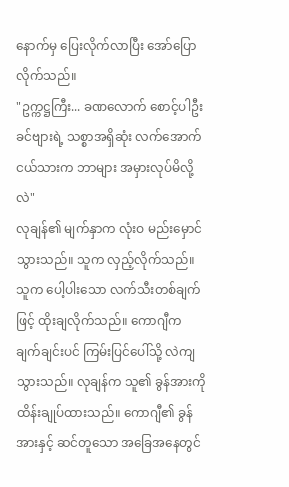နောက်မှ ပြေးလိုက်လာပြီး အော်ပြောလိုက်သည်။
"ဥက္ကဋ္ဌကြီး... ခဏလောက် စောင့်ပါဦး ခင်ဗျားရဲ့ သစ္စာအရှိဆုံး လက်အောက်ငယ်သားက ဘာများ အမှားလုပ်မိလို့လဲ"
လုချန်၏ မျက်နှာက လုံးဝ မည်းမှောင်သွားသည်။ သူက လှည့်လိုက်သည်။ သူက ပေါ့ပါးသော လက်သီးတစ်ချက်ဖြင့် ထိုးချလိုက်သည်။ ကောဂျီက ချက်ချင်းပင် ကြမ်းပြင်ပေါ်သို့ လဲကျသွားသည်။ လုချန်က သူ၏ ခွန်အားကို ထိန်းချုပ်ထားသည်။ ကောဂျီ၏ ခွန်အားနှင့် ဆင်တူသော အခြေအနေတွင်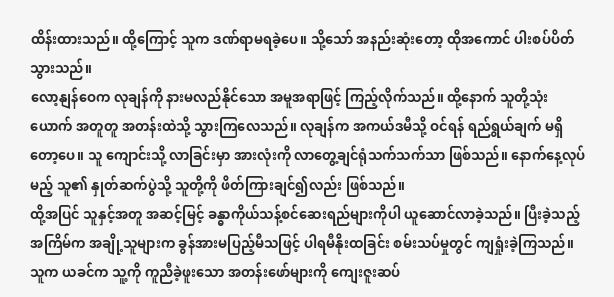ထိန်းထားသည်။ ထို့ကြောင့် သူက ဒဏ်ရာမရခဲ့ပေ။ သို့သော် အနည်းဆုံးတော့ ထိုအကောင် ပါးစပ်ပိတ်သွားသည်။
လော့နျန်ဝေက လုချန်ကို နားမလည်နိုင်သော အမူအရာဖြင့် ကြည့်လိုက်သည်။ ထို့နောက် သူတို့သုံးယောက် အတူတူ အတန်းထဲသို့ သွားကြလေသည်။ လုချန်က အကယ်ဒမီသို့ ဝင်ရန် ရည်ရွယ်ချက် မရှိတော့ပေ။ သူ ကျောင်းသို့ လာခြင်းမှာ အားလုံးကို လာတွေ့ချင်ရုံသက်သက်သာ ဖြစ်သည်။ နောက်နေ့လုပ်မည့် သူ၏ နှုတ်ဆက်ပွဲသို့ သူတို့ကို ဖိတ်ကြားချင်၍လည်း ဖြစ်သည်။
ထို့အပြင် သူနှင့်အတူ အဆင့်မြင့် ခန္ဓာကိုယ်သန့်စင်ဆေးရည်များကိုပါ ယူဆောင်လာခဲ့သည်။ ပြီးခဲ့သည့်အကြိမ်က အချို့သူများက ခွန်အားမပြည့်မီသဖြင့် ပါရမီနိုးထခြင်း စမ်းသပ်မှုတွင် ကျရှုံးခဲ့ကြသည်။ သူက ယခင်က သူ့ကို ကူညီခဲ့ဖူးသော အတန်းဖော်များကို ကျေးဇူးဆပ်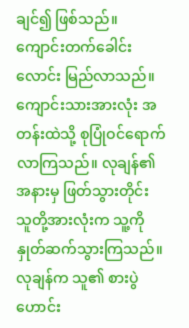ချင်၍ ဖြစ်သည်။
ကျောင်းတက်ခေါင်းလောင်း မြည်လာသည်။ ကျောင်းသားအားလုံး အတန်းထဲသို့ စုပြုံဝင်ရောက်လာကြသည်။ လုချန်၏ အနားမှ ဖြတ်သွားတိုင်း သူတို့အားလုံးက သူ့ကို နှုတ်ဆက်သွားကြသည်။
လုချန်က သူ၏ စားပွဲဟောင်း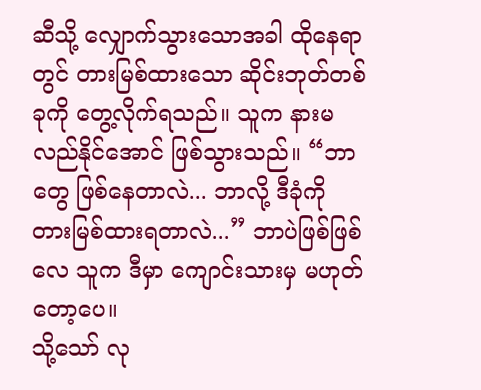ဆီသို့ လျှောက်သွားသောအခါ ထိုနေရာတွင် တားမြစ်ထားသော ဆိုင်းဘုတ်တစ်ခုကို တွေ့လိုက်ရသည်။ သူက နားမလည်နိုင်အောင် ဖြစ်သွားသည်။ “ဘာတွေ ဖြစ်နေတာလဲ... ဘာလို့ ဒီခုံကို တားမြစ်ထားရတာလဲ...” ဘာပဲဖြစ်ဖြစ်လေ သူက ဒီမှာ ကျောင်းသားမှ မဟုတ်တော့ပေ။
သို့သော် လု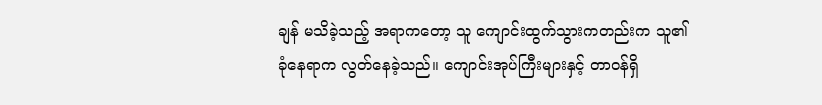ချန် မသိခဲ့သည့် အရာကတော့ သူ ကျောင်းထွက်သွားကတည်းက သူ၏ ခုံနေရာက လွတ်နေခဲ့သည်။ ကျောင်းအုပ်ကြီးများနှင့် တာဝန်ရှိ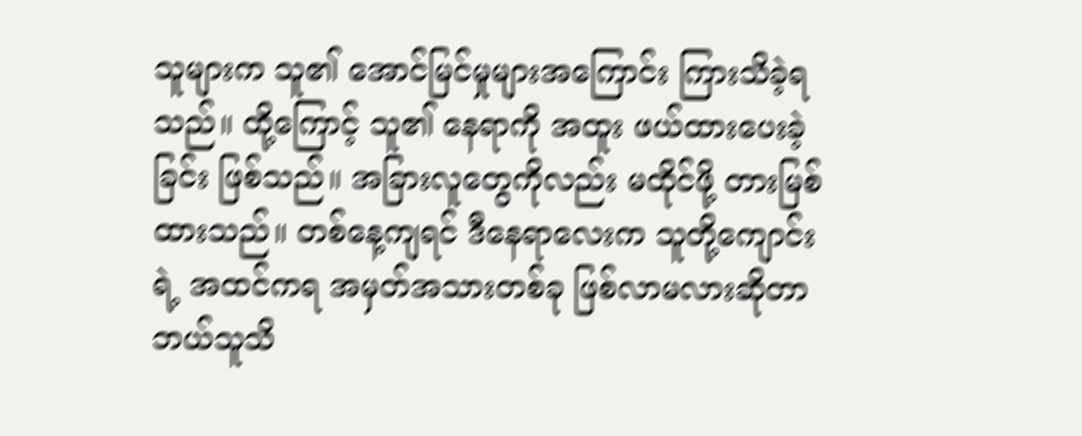သူများက သူ၏ အောင်မြင်မှုများအကြောင်း ကြားသိခဲ့ရသည်။ ထို့ကြောင့် သူ၏ နေရာကို အထူး ဖယ်ထားပေးခဲ့ခြင်း ဖြစ်သည်။ အခြားလူတွေကိုလည်း မထိုင်ဖို့ တားမြစ်ထားသည်။ တစ်နေ့ကျရင် ဒီနေရာလေးက သူတို့ကျောင်းရဲ့ အထင်ကရ အမှတ်အသားတစ်ခု ဖြစ်လာမလားဆိုတာ ဘယ်သူသိ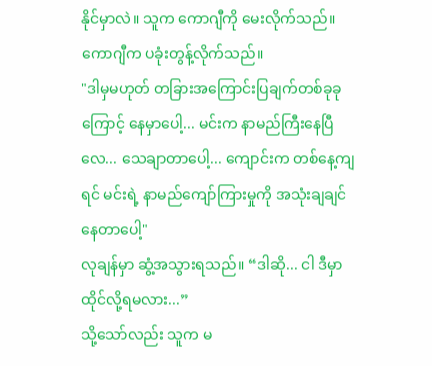နိုင်မှာလဲ။ သူက ကောဂျီကို မေးလိုက်သည်။ ကောဂျီက ပခုံးတွန့်လိုက်သည်။
"ဒါမှမဟုတ် တခြားအကြောင်းပြချက်တစ်ခုခုကြောင့် နေမှာပေါ့... မင်းက နာမည်ကြီးနေပြီလေ... သေချာတာပေါ့... ကျောင်းက တစ်နေ့ကျရင် မင်းရဲ့ နာမည်ကျော်ကြားမှုကို အသုံးချချင်နေတာပေါ့"
လုချန်မှာ ဆွံ့အသွားရသည်။ “ဒါဆို... ငါ ဒီမှာ ထိုင်လို့ရမလား...”
သို့သော်လည်း သူက မ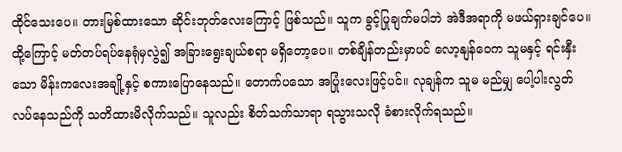ထိုင်သေးပေ။ တားမြစ်ထားသော ဆိုင်းဘုတ်လေးကြောင့် ဖြစ်သည်။ သူက ခွင့်ပြုချက်မပါဘဲ အဲဒီအရာကို မဖယ်ရှားချင်ပေ။ ထို့ကြောင့် မတ်တပ်ရပ်နေရုံမှလွဲ၍ အခြားရွေးချယ်စရာ မရှိတော့ပေ။ တစ်ချိန်တည်းမှာပင် လော့နျန်ဝေက သူမနှင့် ရင်းနှီးသော မိန်းကလေးအချို့နှင့် စကားပြောနေသည်။ တောက်ပသော အပြုံးလေးဖြင့်ပင်။ လုချန်က သူမ မည်မျှ ပေါ့ပါးလွတ်လပ်နေသည်ကို သတိထားမိလိုက်သည်။ သူလည်း စိတ်သက်သာရာ ရသွားသလို ခံစားလိုက်ရသည်။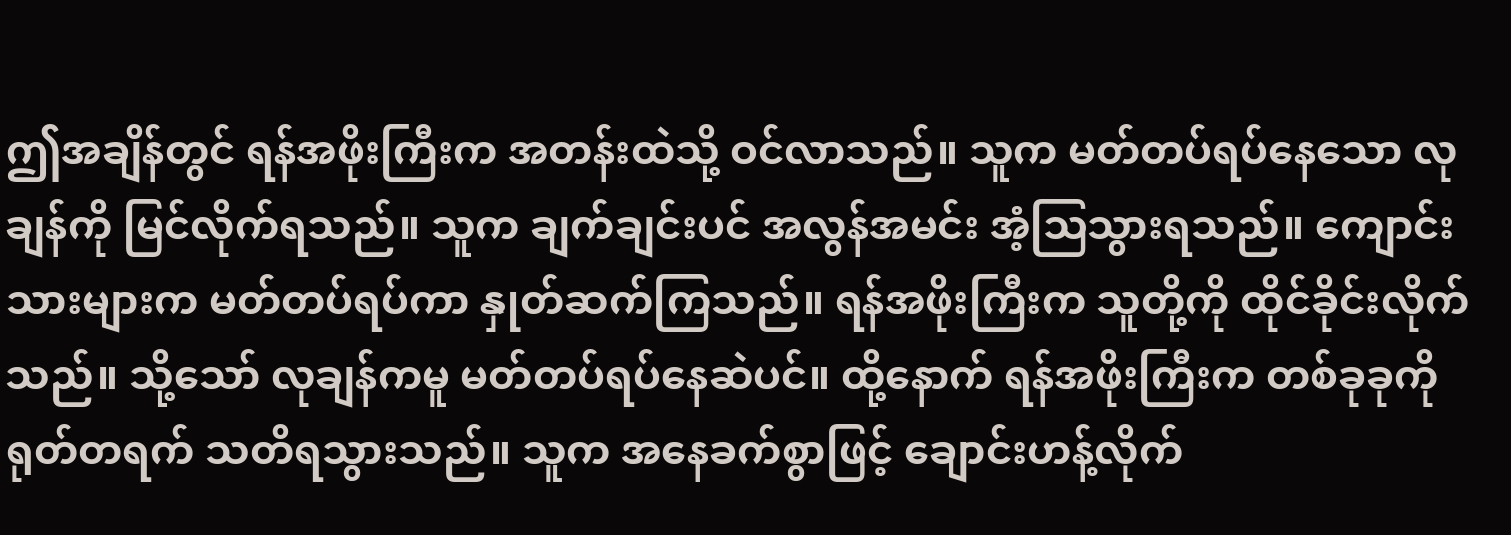ဤအချိန်တွင် ရန်အဖိုးကြီးက အတန်းထဲသို့ ဝင်လာသည်။ သူက မတ်တပ်ရပ်နေသော လုချန်ကို မြင်လိုက်ရသည်။ သူက ချက်ချင်းပင် အလွန်အမင်း အံ့ဩသွားရသည်။ ကျောင်းသားများက မတ်တပ်ရပ်ကာ နှုတ်ဆက်ကြသည်။ ရန်အဖိုးကြီးက သူတို့ကို ထိုင်ခိုင်းလိုက်သည်။ သို့သော် လုချန်ကမူ မတ်တပ်ရပ်နေဆဲပင်။ ထို့နောက် ရန်အဖိုးကြီးက တစ်ခုခုကို ရုတ်တရက် သတိရသွားသည်။ သူက အနေခက်စွာဖြင့် ချောင်းဟန့်လိုက်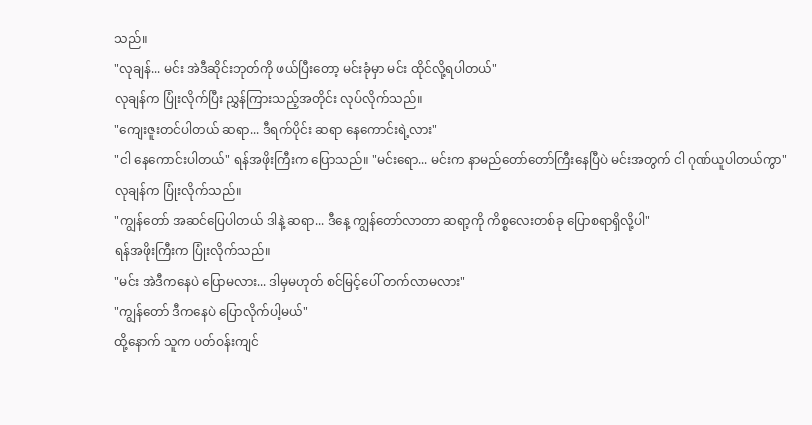သည်။
"လုချန်... မင်း အဲဒီဆိုင်းဘုတ်ကို ဖယ်ပြီးတော့ မင်းခုံမှာ မင်း ထိုင်လို့ရပါတယ်"
လုချန်က ပြုံးလိုက်ပြီး ညွှန်ကြားသည့်အတိုင်း လုပ်လိုက်သည်။
"ကျေးဇူးတင်ပါတယ် ဆရာ... ဒီရက်ပိုင်း ဆရာ နေကောင်းရဲ့လား"
"ငါ နေကောင်းပါတယ်" ရန်အဖိုးကြီးက ပြောသည်။ "မင်းရော... မင်းက နာမည်တော်တော်ကြီးနေပြီပဲ မင်းအတွက် ငါ ဂုဏ်ယူပါတယ်ကွာ"
လုချန်က ပြုံးလိုက်သည်။
"ကျွန်တော် အဆင်ပြေပါတယ် ဒါနဲ့ ဆရာ... ဒီနေ့ ကျွန်တော်လာတာ ဆရာ့ကို ကိစ္စလေးတစ်ခု ပြောစရာရှိလို့ပါ"
ရန်အဖိုးကြီးက ပြုံးလိုက်သည်။
"မင်း အဲဒီကနေပဲ ပြောမလား... ဒါမှမဟုတ် စင်မြင့်ပေါ် တက်လာမလား"
"ကျွန်တော် ဒီကနေပဲ ပြောလိုက်ပါ့မယ်"
ထို့နောက် သူက ပတ်ဝန်းကျင်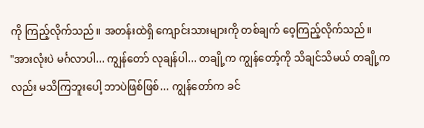ကို ကြည့်လိုက်သည်။ အတန်းထဲရှိ ကျောင်းသားများကို တစ်ချက် ဝေ့ကြည့်လိုက်သည်။
"အားလုံးပဲ မင်္ဂလာပါ... ကျွန်တော် လုချန်ပါ... တချို့က ကျွန်တော့်ကို သိချင်သိမယ် တချို့ကလည်း မသိကြဘူးပေါ့ ဘာပဲဖြစ်ဖြစ်... ကျွန်တော်က ခင်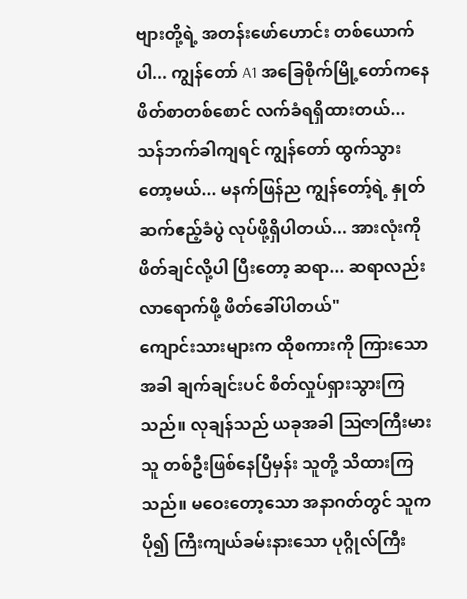ဗျားတို့ရဲ့ အတန်းဖော်ဟောင်း တစ်ယောက်ပါ... ကျွန်တော် A1 အခြေစိုက်မြို့တော်ကနေ ဖိတ်စာတစ်စောင် လက်ခံရရှိထားတယ်... သန်ဘက်ခါကျရင် ကျွန်တော် ထွက်သွားတော့မယ်... မနက်ဖြန်ည ကျွန်တော့်ရဲ့ နှုတ်ဆက်ဧည့်ခံပွဲ လုပ်ဖို့ရှိပါတယ်... အားလုံးကို ဖိတ်ချင်လို့ပါ ပြီးတော့ ဆရာ... ဆရာလည်း လာရောက်ဖို့ ဖိတ်ခေါ်ပါတယ်"
ကျောင်းသားများက ထိုစကားကို ကြားသောအခါ ချက်ချင်းပင် စိတ်လှုပ်ရှားသွားကြသည်။ လုချန်သည် ယခုအခါ ဩဇာကြီးမားသူ တစ်ဦးဖြစ်နေပြီမှန်း သူတို့ သိထားကြသည်။ မဝေးတော့သော အနာဂတ်တွင် သူက ပို၍ ကြီးကျယ်ခမ်းနားသော ပုဂ္ဂိုလ်ကြီး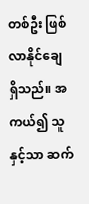တစ်ဦး ဖြစ်လာနိုင်ချေ ရှိသည်။ အကယ်၍ သူနှင့်သာ ဆက်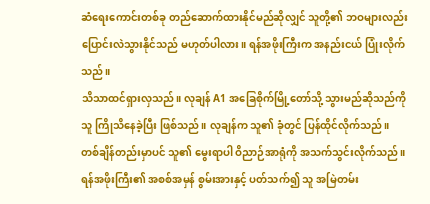ဆံရေးကောင်းတစ်ခု တည်ဆောက်ထားနိုင်မည်ဆိုလျှင် သူတို့၏ ဘဝများလည်း ပြောင်းလဲသွားနိုင်သည် မဟုတ်ပါလား။ ရန်အဖိုးကြီးက အနည်းငယ် ပြုံးလိုက်သည်။
သိသာထင်ရှားလှသည်။ လုချန် A1 အခြေစိုက်မြို့တော်သို့ သွားမည်ဆိုသည်ကို သူ ကြိုသိနေခဲ့ပြီး ဖြစ်သည်။ လုချန်က သူ၏ ခုံတွင် ပြန်ထိုင်လိုက်သည်။ တစ်ချိန်တည်းမှာပင် သူ၏ မွေးရာပါ ဝိညာဉ်အာရုံကို အသက်သွင်းလိုက်သည်။ ရန်အဖိုးကြီး၏ အစစ်အမှန် စွမ်းအားနှင့် ပတ်သက်၍ သူ အမြဲတမ်း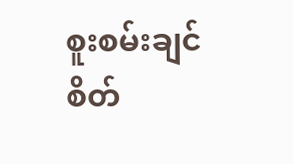စူးစမ်းချင်စိတ်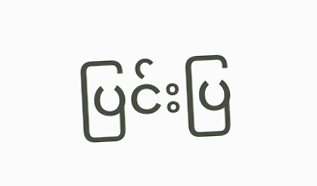ပြင်းပြ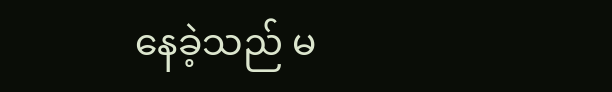နေခဲ့သည် မ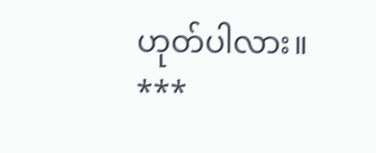ဟုတ်ပါလား။
***